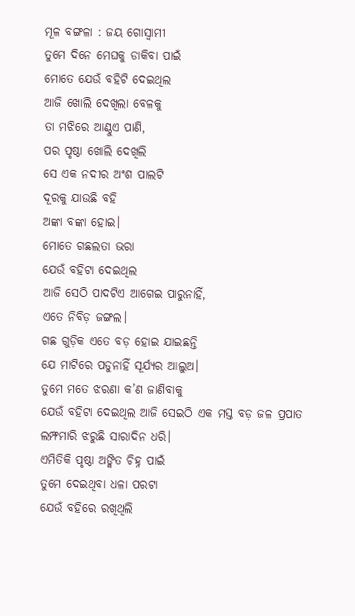ମୂଳ ବଙ୍ଗଳା : ଜୟ ଗୋସ୍ୱାମୀ
ତୁମେ ଦିନେ ମେଘକୁ ଡାକିବା ପାଇଁ
ମୋତେ ଯେଉଁ ବହିଟି ଦେଇଥିଲ
ଆଜି ଖୋଲି ଦେଖିଲା ବେଳକୁ
ତା ମଝିରେ ଆଣ୍ଠୁଏ ପାଣି,
ପର ପୃଷ୍ଠା ଖୋଲି ଦେଖିଲି
ସେ ଏକ ନଦୀର ଅଂଶ ପାଲଟି
ଦୂରକୁ ଯାଉଛି ବହି
ଅଙ୍କା ବଙ୍କା ହୋଇ।
ମୋତେ ଗଛଲତା ଭରା
ଯେଉଁ ବହିଟା ଦେଇଥିଲ
ଆଜି ସେଠି ପାଦଟିଏ ଆଗେଇ ପାରୁନାହିଁ,
ଏତେ ନିବିଡ଼ ଜଙ୍ଗଲ।
ଗଛ ଗୁଡ଼ିକ ଏତେ ବଡ଼ ହୋଇ ଯାଇଛନ୍ତି
ଯେ ମାଟିରେ ପଡୁନାହିଁ ସୂର୍ଯ୍ୟର ଆଲୁଅ।
ତୁମେ ମତେ ଝରଣା କ’ଣ ଜାଣିବାକୁ
ଯେଉଁ ବହିଟା ଦେଇଥିଲ ଆଜି ସେଇଠି ଏକ ମସ୍ତ ବଡ଼ ଜଳ ପ୍ରପାତ
ଲମ୍ଫମାରି ଝରୁଛି ସାରାଦିନ ଧରି।
ଏମିତିକି ପୃଷ୍ଠା ଅଙ୍କିତ ଚିହ୍ନ ପାଇଁ
ତୁମେ ଦେଇଥିବା ଧଳା ପରଟା
ଯେଉଁ ବହିରେ ରଖିଥିଲି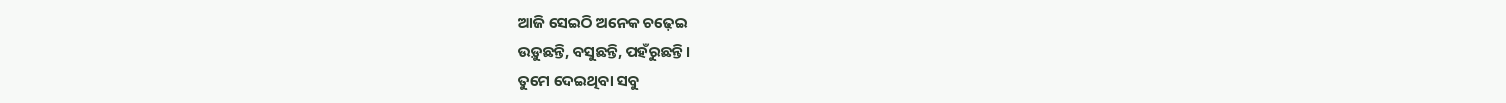ଆଜି ସେଇଠି ଅନେକ ଚଢ଼େଇ
ଉଡ଼ୁଛନ୍ତି, ବସୁଛନ୍ତି, ପହଁରୁଛନ୍ତି।
ତୁମେ ଦେଇଥିବା ସବୁ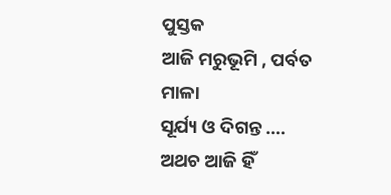ପୁସ୍ତକ
ଆଜି ମରୁଭୂମି , ପର୍ବତ ମାଳା
ସୂର୍ଯ୍ୟ ଓ ଦିଗନ୍ତ ….
ଅଥଚ ଆଜି ହିଁ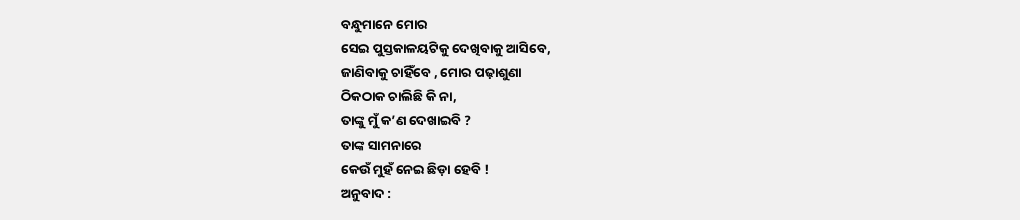ବନ୍ଧୁମାନେ ମୋର
ସେଇ ପୁସ୍ତକାଳୟଟିକୁ ଦେଖିବାକୁ ଆସିବେ,
ଜାଣିବାକୁ ଚାହିଁବେ , ମୋର ପଢ଼ାଶୁଣା
ଠିକଠାକ ଚାଲିଛି କି ନା,
ତାଙ୍କୁ ମୁଁ କ’ଣ ଦେଖାଇବି ?
ତାଙ୍କ ସାମନାରେ
କେଉଁ ମୁହଁ ନେଇ ଛିଡ଼ା ହେବି !
ଅନୁବାଦ :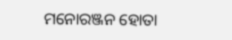ମନୋରଞ୍ଜନ ହୋତା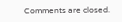Comments are closed.